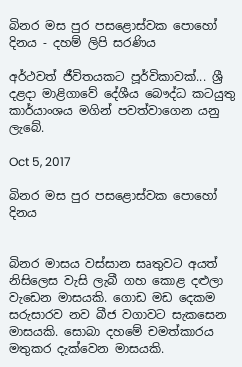බිනර මස පුර පසළොස්වක පොහෝ දිනය - දහම් ලිපි සරණිය

අර්ථවත් ජීවිතයකට පූර්විකාවක්... ශ්‍රී දළදා මාළිගාවේ දේශීය බෞද්ධ කටයුතු කාර්යාංශය මගින් පවත්වාගෙන යනු ලැබේ.

Oct 5, 2017

බිනර මස පුර පසළොස්වක පොහෝ දිනය


බිනර මාසය වස්සාන සෘතුවට අයත් නිසිලෙස වැසි ලැබී ගහ කොළ දළුලා වැඩෙන මාසයකි. ගොඩ මඩ දෙකම සරුසාරව නව බීජ වගාවට සැකසෙන මාසයකි. සොබා දහමේ චමත්කාරය මතුකර දැක්වෙන මාසයකි.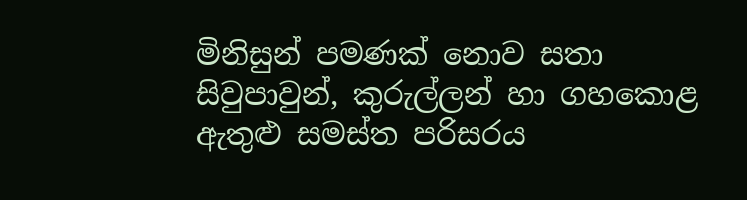මිනිසුන් පමණක් නොව සතා සිවුපාවුන්, කුරුල්ලන් හා ගහකොළ ඇතුළු සමස්ත පරිසරය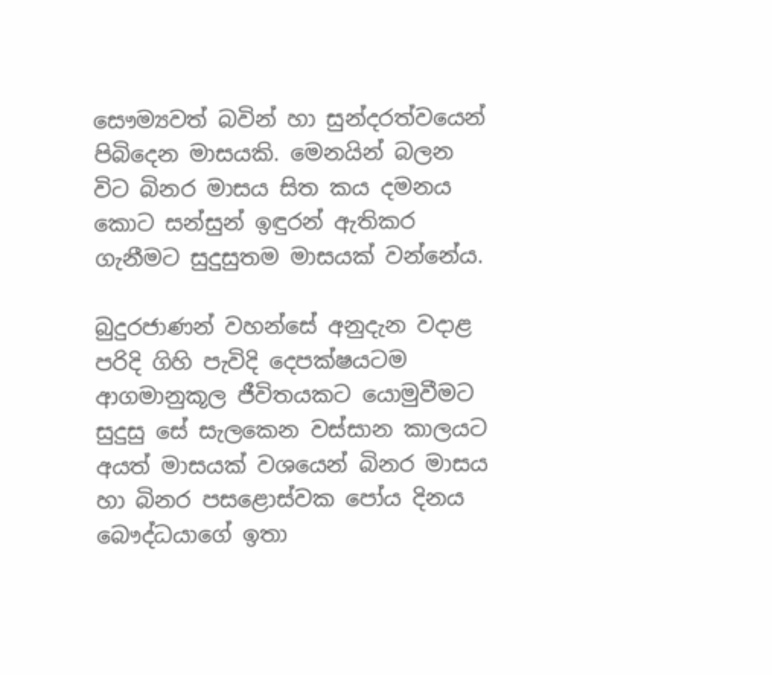සෞම්‍යවත් බවින් හා සුන්දරත්වයෙන් පිබිදෙන මාසයකි. මෙනයින් බලන විට බිනර මාසය සිත කය දමනය කොට සන්සුන් ඉඳුරන් ඇතිකර ගැනීමට සුදුසුතම මාසයක් වන්නේය.

බුදුරජාණන් වහන්සේ අනුදැන වදාළ පරිදි ගිහි පැවිදි දෙපක්ෂයටම ආගමානුකූල ජීවිතයකට යොමුවීමට සුදුසු සේ සැලකෙන වස්සාන කාලයට අයත් මාසයක් වශයෙන් බිනර මාසය හා බිනර පසළොස්වක පෝය දිනය බෞද්ධයාගේ ඉතා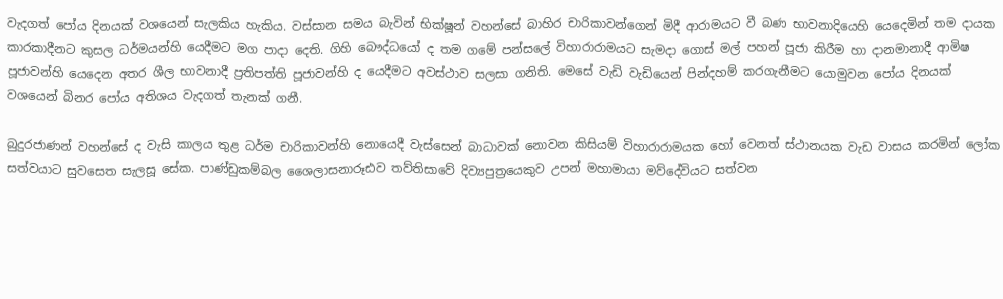වැදගත් පෝය දිනයක් වශයෙන් සැලකිය හැකිය. වස්සාන සමය බැවින් භික්ෂූන් වහන්සේ බාහිර චාරිකාවන්ගෙන් මිදී ආරාමයට වී බණ භාවනාදියෙහි යෙදෙමින් තම දායක කාරකාදීනට කුසල ධර්මයන්හි යෙදීමට මග පාදා දෙති. ගිහි බෞද්ධයෝ ද තම ගමේ පන්සලේ විහාරාරාමයට සැමදා ගොස් මල් පහන් පූජා කිරීම හා දානමානාදී ආමිෂ පූජාවන්හි යෙදෙන අතර ශීල භාවනාදී ප්‍රතිපත්ති පූජාවන්හි ද යෙදීමට අවස්ථාව සලසා ගනිති. මෙසේ වැඩි වැඩියෙන් පින්දහම් කරගැනීමට යොමුවන පෝය දිනයක් වශයෙන් බිනර පෝය අතිශය වැදගත් තැනක් ගනී.

බුදුරජාණන් වහන්සේ ද වැසි කාලය තුළ ධර්ම චාරිකාවන්හි නොයෙදී වැස්සෙන් බාධාවක් නොවන කිසියම් විහාරාරාමයක හෝ වෙනත් ස්ථානයක වැඩ වාසය කරමින් ලෝක සත්වයාට සුවසෙත සැලසූ සේක. පාණ්ඩුකම්බල ශෛලාසනාරූඪව තව්තිසාවේ දිව්‍යපුත්‍රයෙකුව උපන් මහාමායා මව්දේවියට සත්වන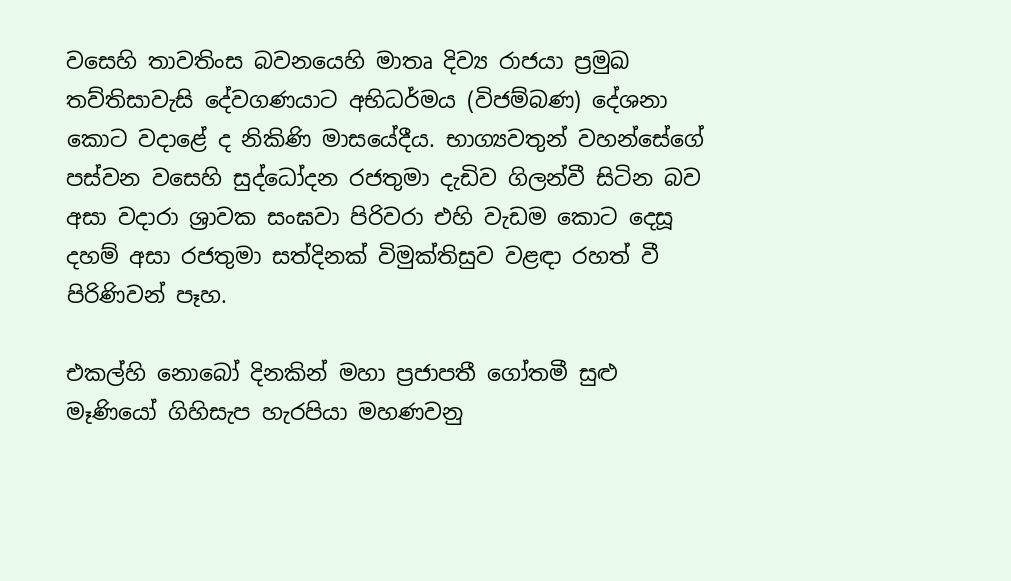වසෙහි තාවතිංස බවනයෙහි මාතෘ දිව්‍ය රාජයා ප්‍රමුඛ තව්තිසාවැසි දේවගණයාට අභිධර්මය (විජම්බණ) දේශනා කොට වදාළේ ද නිකිණි මාසයේදීය. භාග්‍යවතුන් වහන්සේගේ පස්වන වසෙහි සුද්ධෝදන රජතුමා දැඩිව ගිලන්වී සිටින බව අසා වදාරා ශ්‍රාවක සංඝවා පිරිවරා එහි වැඩම කොට දෙසූ දහම් අසා රජතුමා සත්දිනක් විමුක්තිසුව වළඳා රහත් වී පිරිණිවන් පෑහ.

එකල්හි නොබෝ දිනකින් මහා ප්‍රජාපතී ගෝතමී සුළු මෑණියෝ ගිහිසැප හැරපියා මහණවනු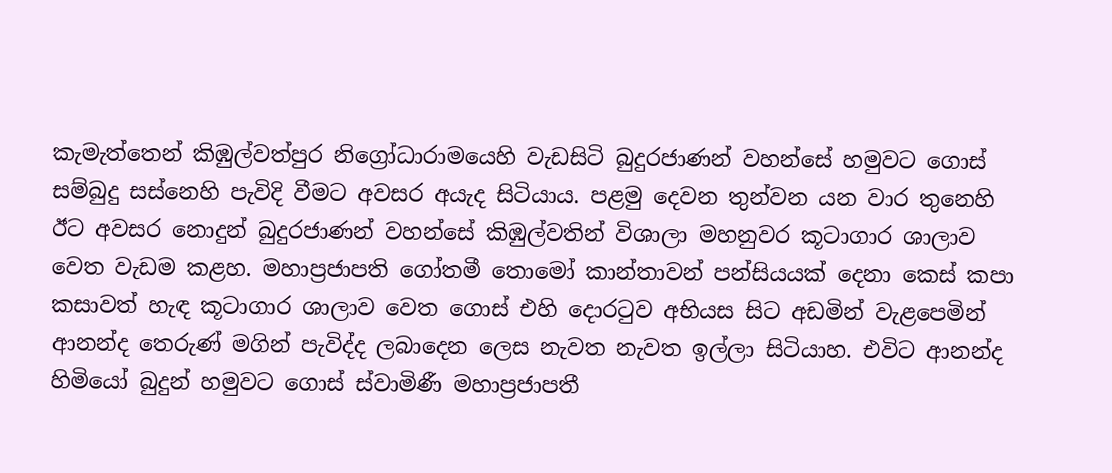කැමැත්තෙන් කිඹුල්වත්පුර නිග්‍රෝධාරාමයෙහි වැඩසිටි බුදුරජාණන් වහන්සේ හමුවට ගොස් සම්බුදු සස්නෙහි පැවිදි වීමට අවසර අයැද සිටියාය. පළමු දෙවන තුන්වන යන වාර තුනෙහි ඊට අවසර නොදුන් බුදුරජාණන් වහන්සේ කිඹුල්වතින් විශාලා මහනුවර කූටාගාර ශාලාව වෙත වැඩම කළහ. මහාප්‍රජාපති ගෝතමී තොමෝ කාන්තාවන් පන්සියයක් දෙනා කෙස් කපා කසාවත් හැඳ කූටාගාර ශාලාව වෙත ගොස් එහි දොරටුව අභියස සිට අඩමින් වැළපෙමින් ආනන්ද තෙරුණ් මගින් පැවිද්ද ලබාදෙන ලෙස නැවත නැවත ඉල්ලා සිටියාහ. එවිට ආනන්ද හිමියෝ බුදුන් හමුවට ගොස් ස්වාමිණී මහාප්‍රජාපතී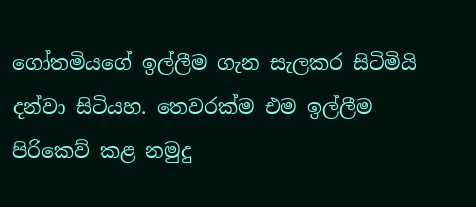ගෝතමියගේ ඉල්ලීම ගැන සැලකර සිටිමියි දන්වා සිටියහ. තෙවරක්ම එම ඉල්ලීම පිරිකෙව් කළ නමුදු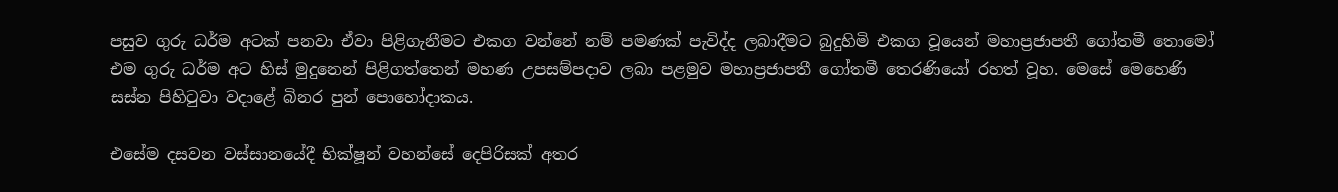පසුව ගුරු ධර්ම අටක් පනවා ඒවා පිළිගැනීමට එකග වන්නේ නම් පමණක් පැවිද්ද ලබාදීමට බුදුහිමි එකග වූයෙන් මහාප්‍රජාපතී ගෝතමී තොමෝ එම ගුරු ධර්ම අට හිස් මුදුනෙන් පිළිගත්තෙන් මහණ උපසම්පදාව ලබා පළමුව මහාප්‍රජාපතී ගෝතමී තෙරණියෝ රහත් වූහ. මෙසේ මෙහෙණි සස්න පිහිටුවා වදාළේ බිනර පුන් පොහෝදාකය.

එසේම දසවන වස්සානයේදී භික්ෂූන් වහන්සේ දෙපිරිසක් අතර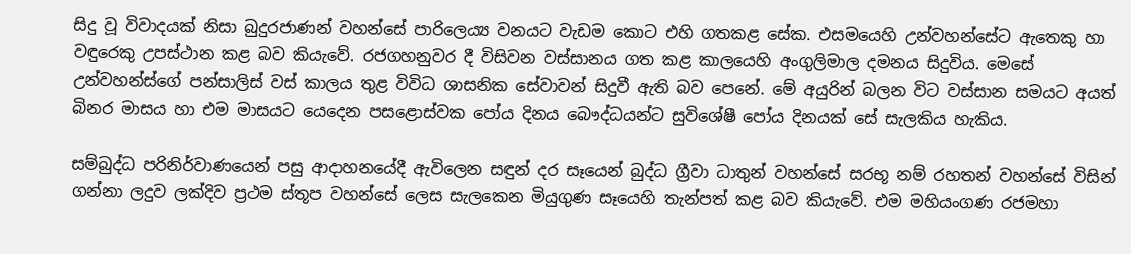සිදු වූ විවාදයක් නිසා බුදුරජාණන් වහන්සේ පාරිලෙය්‍ය වනයට වැඩම කොට එහි ගතකළ සේක. එසමයෙහි උන්වහන්සේට ඇතෙකු හා වඳුරෙකු උපස්ථාන කළ බව කියැවේ. රජගහනුවර දී විසිවන වස්සානය ගත කළ කාලයෙහි අංගුලිමාල දමනය සිදුවිය. මෙසේ උන්වහන්ස්ගේ පන්සාලිස් වස් කාලය තුළ විවිධ ශාසනික සේවාවන් සිදුවී ඇති බව පෙනේ. මේ අයුරින් බලන විට වස්සාන සමයට අයත් බිනර මාසය හා එම මාසයට යෙදෙන පසළොස්වක පෝය දිනය බෞද්ධයන්ට සුවිශේෂී පෝය දිනයක් සේ සැලකිය හැකිය.

සම්බුද්ධ පරිනිර්වාණයෙන් පසු ආදාහනයේදී ඇවිලෙන සඳුන් දර සෑයෙන් බුද්ධ ග්‍රීවා ධාතුන් වහන්සේ සරභූ නම් රහතන් වහන්සේ විසින් ගන්නා ලදුව ලක්දිව ප්‍රථම ස්තූප වහන්සේ ලෙස සැලකෙන මියුගුණ සෑයෙහි තැන්පත් කළ බව කියැවේ. එම මහියංගණ රජමහා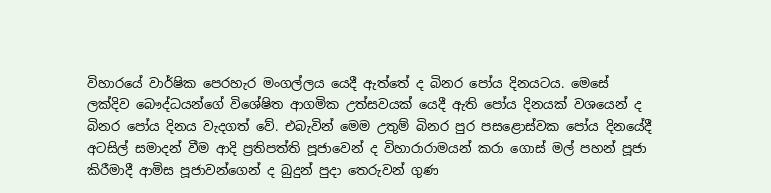විහාරයේ වාර්ෂික පෙරහැර මංගල්ලය යෙදී ඇත්තේ ද බිනර පෝය දිනයටය. මෙසේ ලක්දිව බෞද්ධයන්ගේ විශේෂිත ආගමික උත්සවයක් යෙදී ඇති පෝය දිනයක් වශයෙන් ද බිනර පෝය දිනය වැදගත් වේ. එබැවින් මෙම උතුම් බිනර පුර පසළොස්වක පෝය දිනයේදී අටසිල් සමාදන් වීම ආදි ප්‍රතිපත්ති පූජාවෙන් ද විහාරාරාමයන් කරා ගොස් මල් පහන් පූජා කිරීමාදී ආමිස පූජාවන්ගෙන් ද බුදුන් පුදා තෙරුවන් ගුණ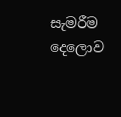සැමරීම දෙලොව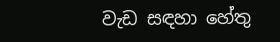වැඩ සඳහා හේතු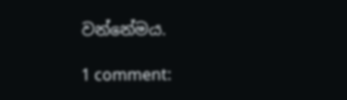වන්නේමය.

1 comment: